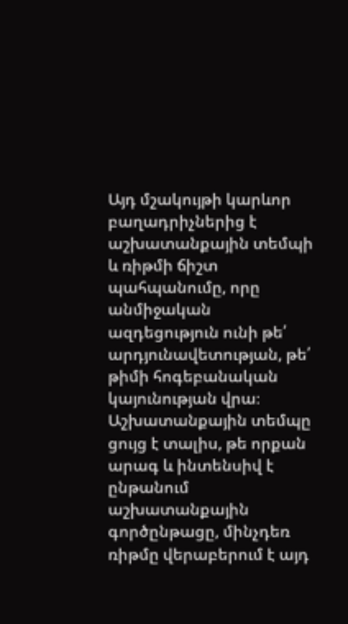Այդ մշակույթի կարևոր բաղադրիչներից է աշխատանքային տեմպի և ռիթմի ճիշտ պահպանումը, որը անմիջական ազդեցություն ունի թե՛ արդյունավետության, թե՛ թիմի հոգեբանական կայունության վրա։
Աշխատանքային տեմպը ցույց է տալիս, թե որքան արագ և ինտենսիվ է ընթանում աշխատանքային գործընթացը, մինչդեռ ռիթմը վերաբերում է այդ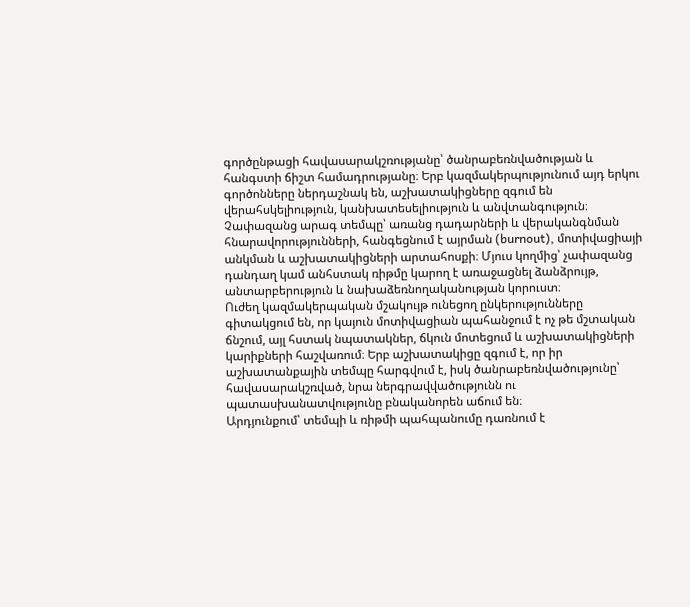գործընթացի հավասարակշռությանը՝ ծանրաբեռնվածության և հանգստի ճիշտ համադրությանը։ Երբ կազմակերպությունում այդ երկու գործոնները ներդաշնակ են, աշխատակիցները զգում են վերահսկելիություն, կանխատեսելիություն և անվտանգություն։
Չափազանց արագ տեմպը՝ առանց դադարների և վերականգնման հնարավորությունների, հանգեցնում է այրման (burnout), մոտիվացիայի անկման և աշխատակիցների արտահոսքի։ Մյուս կողմից՝ չափազանց դանդաղ կամ անհստակ ռիթմը կարող է առաջացնել ձանձրույթ, անտարբերություն և նախաձեռնողականության կորուստ։
Ուժեղ կազմակերպական մշակույթ ունեցող ընկերությունները գիտակցում են, որ կայուն մոտիվացիան պահանջում է ոչ թե մշտական ճնշում, այլ հստակ նպատակներ, ճկուն մոտեցում և աշխատակիցների կարիքների հաշվառում։ Երբ աշխատակիցը զգում է, որ իր աշխատանքային տեմպը հարգվում է, իսկ ծանրաբեռնվածությունը՝ հավասարակշռված, նրա ներգրավվածությունն ու պատասխանատվությունը բնականորեն աճում են։
Արդյունքում՝ տեմպի և ռիթմի պահպանումը դառնում է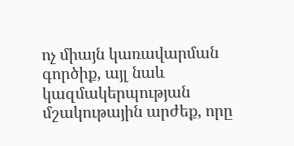ոչ միայն կառավարման գործիք, այլ նաև կազմակերպության մշակութային արժեք, որը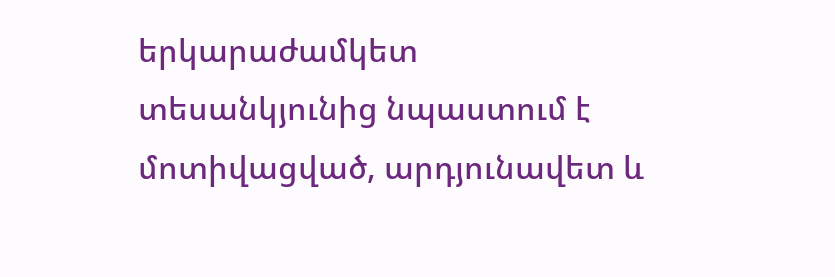երկարաժամկետ տեսանկյունից նպաստում է մոտիվացված, արդյունավետ և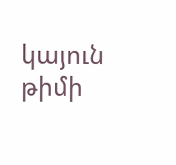կայուն թիմի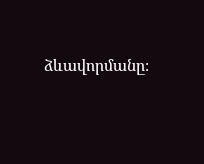ձևավորմանը։